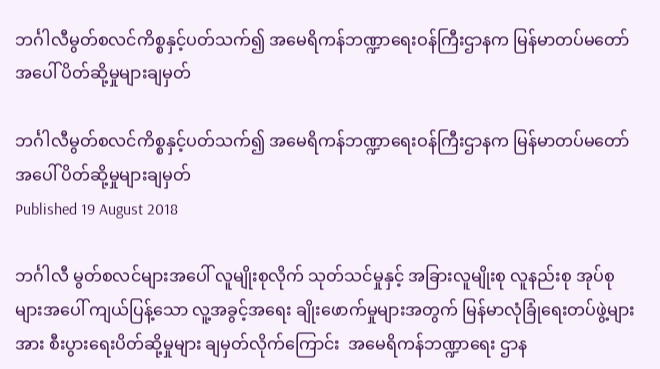ဘင်္ဂါလီမွတ်စလင်ကိစ္စနှင့်ပတ်သက်၍ အမေရိကန်ဘဏ္ဍာရေးဝန်ကြီးဌာနက မြန်မာတပ်မတော်အပေါ် ပိတ်ဆို့မှုများချမှတ်

ဘင်္ဂါလီမွတ်စလင်ကိစ္စနှင့်ပတ်သက်၍ အမေရိကန်ဘဏ္ဍာရေးဝန်ကြီးဌာနက မြန်မာတပ်မတော်အပေါ် ပိတ်ဆို့မှုများချမှတ်
Published 19 August 2018

ဘင်္ဂါလီ မွတ်စလင်များအပေါ် လူမျိုးစုလိုက် သုတ်သင်မှုနှင့် အခြားလူမျိုးစု လူနည်းစု အုပ်စုများအပေါ် ကျယ်ပြန့်သော လူ့အခွင့်အရေး ချိုးဖောက်မှုများအတွက် မြန်မာလုံခြုံရေးတပ်ဖွဲ့များအား စီးပွားရေးပိတ်ဆို့မှုများ ချမှတ်လိုက်ကြောင်း  အမေရိကန်ဘဏ္ဍာရေး ဌာန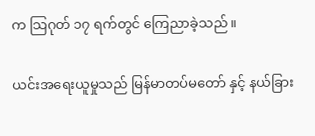က သြဂုတ် ၁၇ ရက်တွင် ကြေညာခဲ့သည်။

ယင်းအရေးယူမှုသည် မြန်မာတပ်မတော် နှင့် နယ်ခြား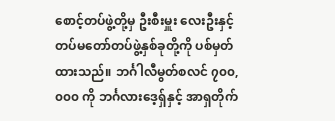စောင့်တပ်ဖွဲ့တို့မှ ဦးစီးမှူး လေးဦးနှင့် တပ်မတော်တပ်ဖွဲ့နှစ်ခုတို့ကို ပစ်မှတ်ထားသည်။ ဘင်္ဂါလီမွတ်စလင် ၇၀၀,၀၀၀ ကို ဘင်္ဂလားဒေ့ရှ်နှင့် အာရှတိုက်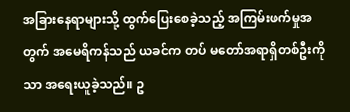အခြားနေရာများသို့ ထွက်ပြေးစေခဲ့သည့် အကြမ်းဖက်မှုအတွက် အမေရိကန်သည် ယခင်က တပ် မတော်အရာရှိတစ်ဦးကိုသာ အရေးယူခဲ့သည်။ ဥ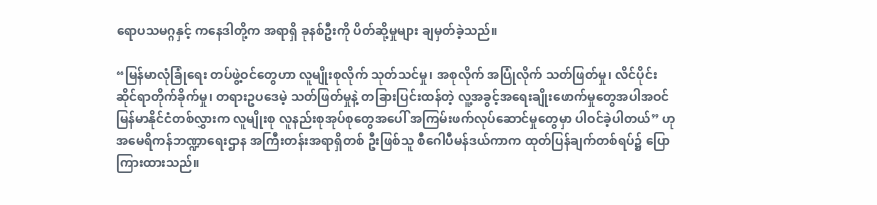ရောပသမဂ္ဂနှင့် ကနေဒါတို့က အရာရှိ ခုနစ်ဦးကို ပိတ်ဆို့မှုများ ချမှတ်ခဲ့သည်။

“မြန်မာလုံခြုံရေး တပ်ဖွဲ့ဝင်တွေဟာ လူမျိုးစုလိုက် သုတ်သင်မှု၊ အစုလိုက် အပြုံလိုက် သတ်ဖြတ်မှု၊ လိင်ပိုင်းဆိုင်ရာတိုက်ခိုက်မှု၊ တရားဥပဒေမဲ့ သတ်ဖြတ်မှုနဲ့ တခြားပြင်းထန်တဲ့ လူ့အခွင့်အရေးချိုးဖောက်မှုတွေအပါအဝင် မြန်မာနိုင်ငံတစ်လွှားက လူမျိုးစု လူနည်းစုအုပ်စုတွေအပေါ် အကြမ်းဖက်လုပ်ဆောင်မှုတွေမှာ ပါဝင်ခဲ့ပါတယ်” ဟု အမေရိကန်ဘဏ္ဍာရေးဌာန အကြီးတန်းအရာရှိတစ် ဦးဖြစ်သူ စီဂေါပီမန်ဒယ်ကာက ထုတ်ပြန်ချက်တစ်ရပ်၌ ပြောကြားထားသည်။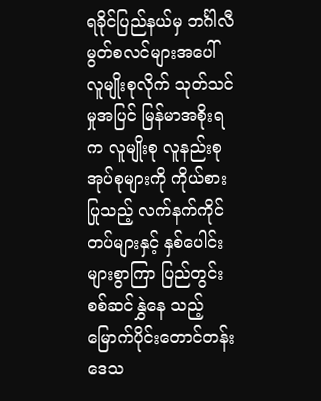ရခိုင်ပြည်နယ်မှ ဘင်္ဂါလီမွတ်စလင်များအပေါ် လူမျိုးစုလိုက် သုတ်သင်မှုအပြင် မြန်မာအစိုးရက လူမျိုးစု လူနည်းစုအုပ်စုများကို ကိုယ်စားပြုသည့် လက်နက်ကိုင်တပ်များနှင့် နှစ်ပေါင်းများစွာကြာ ပြည်တွင်းစစ်ဆင်နွှဲနေ သည့် မြောက်ပိုင်းတောင်တန်းဒေသ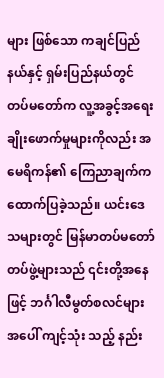များ ဖြစ်သော ကချင်ပြည်နယ်နှင့် ရှမ်းပြည်နယ်တွင် တပ်မတော်က လူ့အခွင့်အရေးချိုးဖောက်မှုများကိုလည်း အမေရိကန်၏ ကြေညာချက်က ထောက်ပြခဲ့သည်။ ယင်းဒေသများတွင် မြန်မာတပ်မတော်တပ်ဖွဲ့များသည် ၎င်းတို့အနေဖြင့် ဘင်္ဂါလီမွတ်စလင်များအပေါ် ကျင့်သုံး သည့် နည်း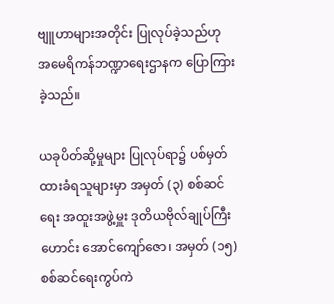ဗျူဟာများအတိုင်း ပြုလုပ်ခဲ့သည်ဟု အမေရိကန်ဘဏ္ဍာရေးဌာနက ပြောကြားခဲ့သည်။

ယခုပိတ်ဆို့မှုများ ပြုလုပ်ရာ၌ ပစ်မှတ်ထားခံရသူများမှာ အမှတ် (၃) စစ်ဆင်ရေး အထူးအဖွဲ့မှူး ဒုတိယဗိုလ်ချုပ်ကြီးဟောင်း အောင်ကျော်ဇော၊ အမှတ် (၁၅) စစ်ဆင်ရေးကွပ်ကဲ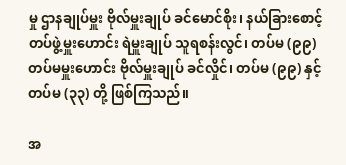မှု ဌာနချုပ်မှူး ဗိုလ်မှူးချုပ် ခင်မောင်စိုး၊ နယ်ခြားစောင့်တပ်ဖွဲ့မှူးဟောင်း ရဲမှူးချုပ် သူရစန်းလွင်၊ တပ်မ (၉၉) တပ်မမှူးဟောင်း ဗိုလ်မှူးချုပ် ခင်လှိုင်၊ တပ်မ (၉၉) နှင့် တပ်မ (၃၃) တို့ ဖြစ်ကြသည်။

အ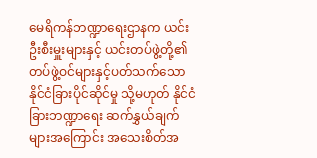မေရိကန်ဘဏ္ဍာရေးဌာနက ယင်းဦးစီးမှူးများနှင့် ယင်းတပ်ဖွဲ့တို့၏ တပ်ဖွဲ့ဝင်များနှင့်ပတ်သက်သော နိုင်ငံခြားပိုင်ဆိုင်မှု သို့မဟုတ် နိုင်ငံခြားဘဏ္ဍာရေး ဆက်နွှယ်ချက်များအကြောင်း အသေးစိတ်အ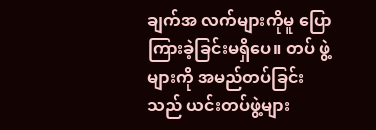ချက်အ လက်များကိုမူ ပြောကြားခဲ့ခြင်းမရှိပေ။ တပ် ဖွဲ့များကို အမည်တပ်ခြင်းသည် ယင်းတပ်ဖွဲ့များ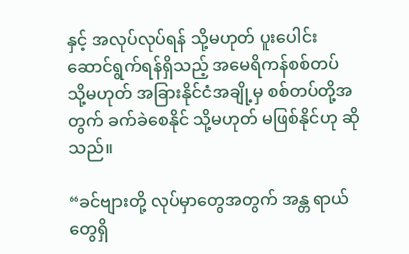နှင့် အလုပ်လုပ်ရန် သို့မဟုတ် ပူးပေါင်း ဆောင်ရွက်ရန်ရှိသည့် အမေရိကန်စစ်တပ် သို့မဟုတ် အခြားနိုင်ငံအချို့မှ စစ်တပ်တို့အ တွက် ခက်ခဲစေနိုင် သို့မဟုတ် မဖြစ်နိုင်ဟု ဆိုသည်။

“ခင်ဗျားတို့ လုပ်မှာတွေအတွက် အန္တ ရာယ်တွေရှိ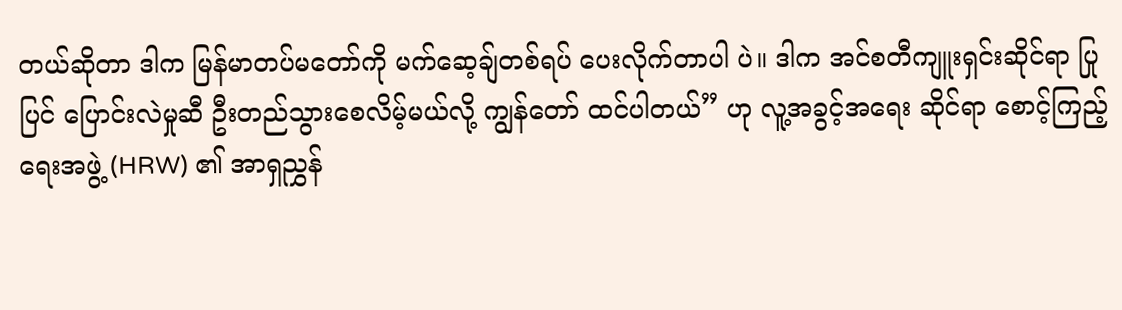တယ်ဆိုတာ ဒါက မြန်မာတပ်မတော်ကို မက်ဆေ့ချ်တစ်ရပ် ပေးလိုက်တာပါ ပဲ။ ဒါက အင်စတီကျူးရှင်းဆိုင်ရာ ပြုပြင် ပြောင်းလဲမှုဆီ ဦးတည်သွားစေလိမ့်မယ်လို့ ကျွန်တော် ထင်ပါတယ်” ဟု လူ့အခွင့်အရေး ဆိုင်ရာ စောင့်ကြည့်ရေးအဖွဲ့ (HRW) ၏ အာရှညွှန်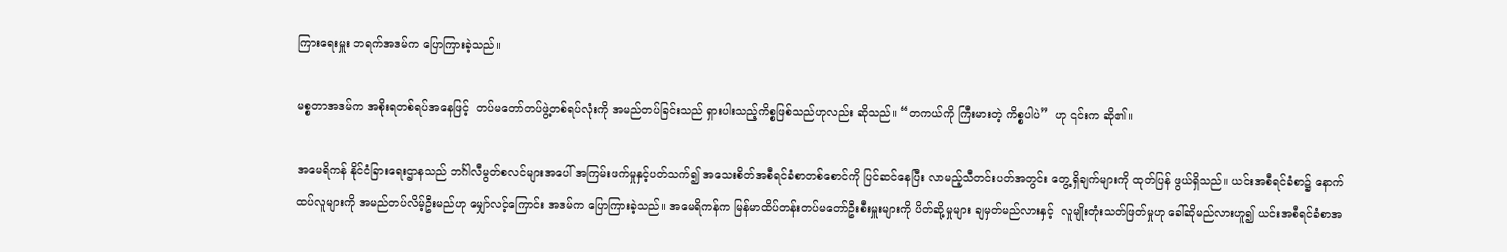ကြားရေးမှူး ဘရက်အဒမ်က ပြောကြားခဲ့သည်။

မစ္စတာအဒမ်က အစိုးရတစ်ရပ်အနေဖြင့်  တပ်မတော်တပ်ဖွဲ့တစ်ရပ်လုံးကို အမည်တပ်ခြင်းသည် ရှားပါးသည့်ကိစ္စဖြစ်သည်ဟုလည်း ဆိုသည်။ “တကယ်ကို ကြီးမားတဲ့ ကိစ္စပါပဲ”  ဟု ၎င်းက ဆို၏။

အမေရိကန် နိုင်ငံခြားရေးဌာနသည် ဘင်္ဂါလီမွတ်စလင်များအပေါ် အကြမ်းဖက်မှုနှင့်ပတ်သက်၍ အသေးစိတ်အစီရင်ခံစာတစ်စောင်ကို ပြင်ဆင်နေပြီး လာမည့်သီတင်းပတ်အတွင်း တွေ့ရှိချက်များကို ထုတ်ပြန် ဖွယ်ရှိသည်။ ယင်းအစီရင်ခံစာ၌ နောက်ထပ်လူများကို အမည်တပ်လိမ့်ဦးမည်ဟု မျှော်လင့်ကြောင်း အဒမ်က ပြောကြားခဲ့သည်။ အမေရိကန်က မြန်မာထိပ်တန်းတပ်မတော်ဦးစီးမှူးများကို ပိတ်ဆို့မှုများ ချမှတ်မည်လားနှင့်  လူမျိုးတုံးသတ်ဖြတ်မှုဟု ခေါ်ဆိုမည်လားဟူ၍ ယင်းအစီရင်ခံစာအ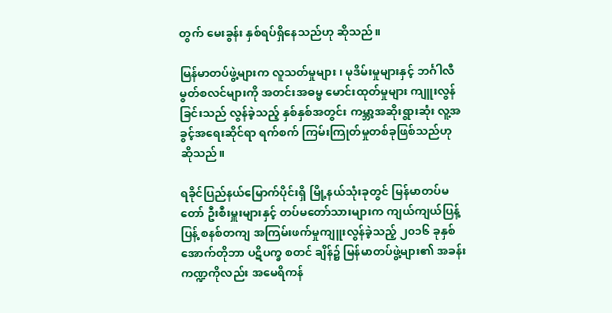တွက် မေးခွန်း နှစ်ရပ်ရှိနေသည်ဟု ဆိုသည်။

မြန်မာတပ်ဖွဲ့များက လူသတ်မှုများ၊ မုဒိမ်းမှုများနှင့် ဘင်္ဂါလီမွတ်စလင်များကို အတင်းအဓမ္မ မောင်းထုတ်မှုများ ကျူးလွန်ခြင်းသည် လွန်ခဲ့သည့် နှစ်နှစ်အတွင်း ကမ္ဘာ့အဆိုးရွားဆုံး လူ့အခွင့်အရေးဆိုင်ရာ ရက်စက် ကြမ်းကြုတ်မှုတစ်ခုဖြစ်သည်ဟု ဆိုသည်။

ရခိုင်ပြည်နယ်မြောက်ပိုင်းရှိ မြို့နယ်သုံးခုတွင် မြန်မာတပ်မတော် ဦးစီးမှူးများနှင့် တပ်မတော်သားများက ကျယ်ကျယ်ပြန့်ပြန့် စနစ်တကျ အကြမ်းဖက်မှုကျူးလွန်ခဲ့သည့် ၂၀၁၆ ခုနှစ် အောက်တိုဘာ ပဋိပက္ခ စတင် ချိန်၌ မြန်မာတပ်ဖွဲ့များ၏ အခန်းကဏ္ဍကိုလည်း အမေရိကန်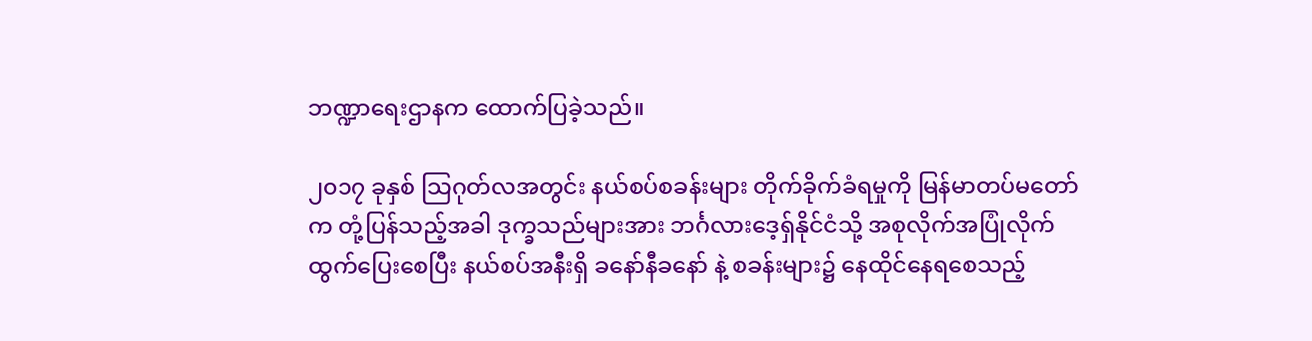ဘဏ္ဍာရေးဌာနက ထောက်ပြခဲ့သည်။

၂၀၁၇ ခုနှစ် သြဂုတ်လအတွင်း နယ်စပ်စခန်းများ တိုက်ခိုက်ခံရမှုကို မြန်မာတပ်မတော်က တုံ့ပြန်သည့်အခါ ဒုက္ခသည်များအား ဘင်္ဂလားဒေ့ရှ်နိုင်ငံသို့ အစုလိုက်အပြုံလိုက် ထွက်ပြေးစေပြီး နယ်စပ်အနီးရှိ ခနော်နီခနော် နဲ့ စခန်းများ၌ နေထိုင်နေရစေသည့်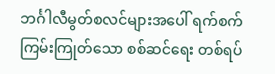ဘင်္ဂါလီမွတ်စလင်များအပေါ် ရက်စက်ကြမ်းကြုတ်သော စစ်ဆင်ရေး တစ်ရပ်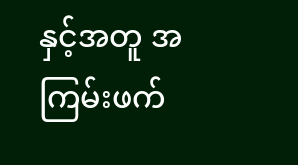နှင့်အတူ အကြမ်းဖက်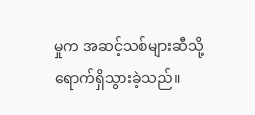မှုက အဆင့်သစ်များဆီသို့ ရောက်ရှိသွားခဲ့သည်။